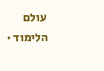עולם הלימוד ·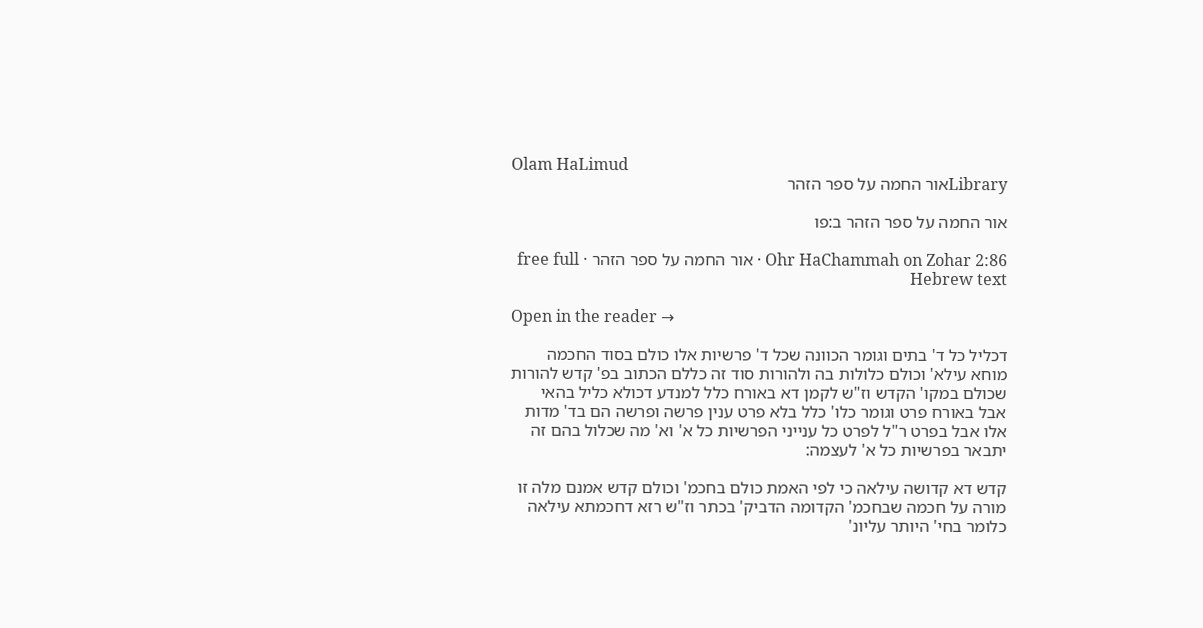Olam HaLimud
Libraryאור החמה על ספר הזהר

אור החמה על ספר הזהר ב:פו

Ohr HaChammah on Zohar 2:86 · אור החמה על ספר הזהר · free full Hebrew text

Open in the reader →

דכליל כל ד' בתים וגומר הכוונה שכל ד' פרשיות אלו כולם בסוד החכמה מוחא עילא' וכולם כלולות בה ולהורות סוד זה כללם הכתוב בפ' קדש להורות שכולם במקו' הקדש וז"ש לקמן דא באורח כלל למנדע דכולא כליל בהאי אבל באורח פרט וגומר כלו' כלל בלא פרט ענין פרשה ופרשה הם בד' מדות אלו אבל בפרט ר"ל לפרט כל ענייני הפרשיות כל א' וא' מה שכלול בהם זה יתבאר בפרשיות כל א' לעצמה:

קדש דא קדושה עילאה כי לפי האמת כולם בחכמ' וכולם קדש אמנם מלה זו מורה על חכמה שבחכמ' הקדומה הדביק' בכתר וז"ש רזא דחכמתא עילאה כלומר בחי' היותר עליונ'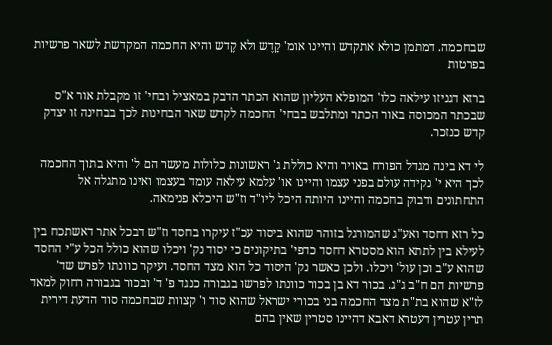שבחכמה. דמתמן כולא אתקדש והיינו אומ' קַדֶש ולא קֶדש והיא החכמה המקדשת לשאר פרשיות בפרטות

ברזא דגניזו עילאה כלו' המופלא העליון שהוא הכתר הדבק במאציל ובחי' זו מקבלת אור א"ס שבכתר המכוסה באור הכתר ומתלבש בבחי' החכמה לקדש שאר הבחינות לכך בבחינה זו יצדק קדש כנזכר.

לי דא בינה מגדל הפורח באויר והיא כוללת ג' ראשונות כלולות מעשר הם ל' והיא בתוך החכמה לכך היא י' נקידה עולם בפני עצמו והיינו או' עלמא עילאה עומד בעצמו ואינו מתגלה אל התחתונים ודבוק בחכמה והיינו היותה היכל ליו"ד וז"ש היכלא פנימאה.

כל רזא דחסד ואע"ג שהמורגל בזוהר שהוא ביסוד עכ"ז עיקרו בחסד וז"ש דבכל אתר דאשתכח בין לעילא בין לתתא הוא מסטרא דחסד כדפי' בתיקונים כי יסוד נק' ויכלו שהוא כולל הכל ע"י החסד שהוא ע"ב וכן עול' ויכלו. ולכן כאשר נק' היסוד כל הוא מצד החסד. ועיקר כוונתו לפרש שד' פרשיות הם ח"ב ג"ג. בכור דא בן בכור כוונתו לפרשו בגבורה כנגד פ' ד' ובכור בגבורה רחוק למאד לז"א שהוא בת"ת מצד החכמה בני בכורי ישראל שהוא סוד ו' קצוות שבחכמה סוד הדעת דירית תרין עטרין דעטרא דאבא דהיינו סטרין שאין בהם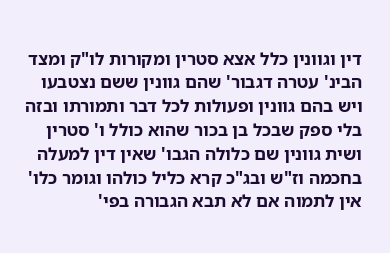דין וגוונין כלל אצא סטרין ומקורות לו"ק ומצד הבינ' עטרה דגבור' שהם גוונין ששם נצטבעו ויש בהם גוונין ופעולות לכל דבר ותמורתו ובזה בלי ספק שבכל בן בכור שהוא כולל ו' סטרין ושית גוונין שם כלולה הגבו' שאין דין למעלה בחכמה וז"ש ובג"כ קרא כליל כולהו וגומר כלו' אין לתמוה אם לא תבא הגבורה בפי'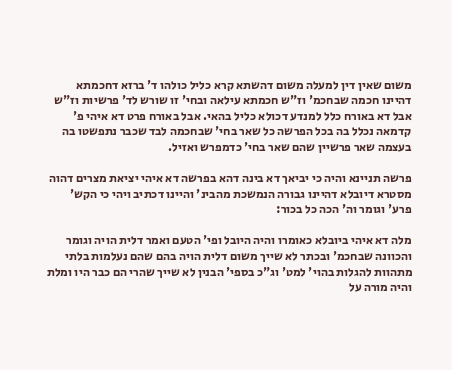משום שאין דין למעלה משום דהשתא קרא כליל כולהו ד' ברזא דחכמתא דהיינו חכמה שבחכמ' וז"ש חכמתא עילאה ובחי' זו שורש לד' פרשיות וז"ש אבל דא באורח כלל למנדע דכולא כליל בהאי. אבל באורח פרט דא איהי פ' קדמאה נכלל בה בכל הפרשה כל שאר בחי' שבחכמה לבד שכבר נתפשטו בה בעצמה שאר פרשיין שהם שאר בחי' כדמפרש ואזיל.

פרשה תניינא והיה כי יביאך דא בינה דהא בפרשה דא איהי יציאת מצרים דהוה מסטרא דיובלא דהיינו גבורה הנמשכת מהבינ' והיינו דכתיב ויהי כי הקש' פרע' וגומר וה' הכה כל בכור:

מלה דא איהי ביובלא כאומרו והיה היובל ופי' הטעם ואמר דלית הויה וגומר והכוונה שבחכמ' ובכתר לא שייך משום דלית הויה בהם שהם נעלמות בלתי מתהוות להגלות בהוי' למט' וג"כ בספי' הבנין לא שייך שהרי הם כבר היו ומלת והיה מורה על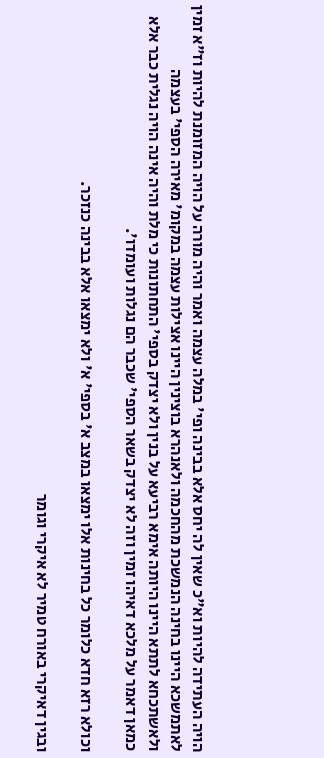הויה העתידה להיות וא"כ שאין לה יחס אלא בבינה ופי' במלה עצמה ואמר והיה מורה על הויה המזומנת להיות וז"א זמין לאתמשכא היינו בחינה הנמשכת מהחכמה ולאנהרא בוצינין היינו אצילות עצמה במקומ' מאירה הספי' בעצמה ולאשתכחא לתתא היינו היותה אימא רביעא על בנין ולא יצדק בספי' התחתונות כי מלת והיה אינה הויה נגלית כבר אלא כמאן דאמר על מלכא דאיהו זמין וזה לא יצדק בשאר הספי' שכבר הם נגלות ועומדו'.

וכולא רזא חדא כלומר כל בחינות אלו ימצאו במצב א' בספי' א' ולא ימצאו אלא בבינה כנזכר.

ובגין דאיקרי באורח טמיר לא איקרי וגומר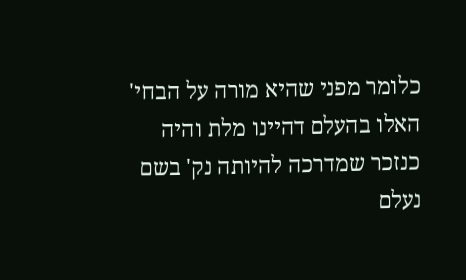כלומר מפני שהיא מורה על הבחי' האלו בהעלם דהיינו מלת והיה כנזכר שמדרכה להיותה נק' בשם נעלם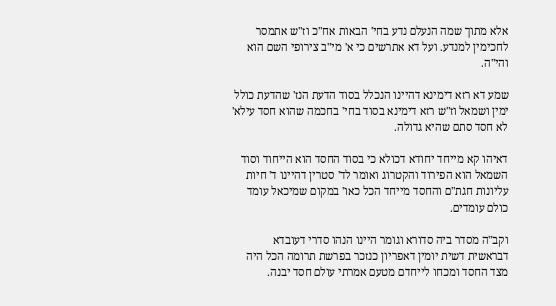אלא מתוך שמה הנעלם נדע בחי' הבאות אח"כ וז"ש אתמסר לחכימין למנדע. ועל דא אתרשים כי א' מי"ב צירופי השם הוא והי"ה.

שמע דא רזא דימינא דהיינו הנכלל בסוד הדעת הנז' שהדעת כולל ימין ושמאל וז"ש רזא דימינא בסוד בחי' בחכמה שהוא חסד עילא' לא חסד סתם שהיא גדולה.

דאיהו קא מייחד יחודא דכולא כי בסוד החסד הוא הייחוד וסוד השמאל הוא הפירוד והקטרוג ואומר לד' סטרין דהיינו ד' חיות עליונות חגת"ם והחסד מייחד הכל כאו' במקום שמיכאל עומד כולם עומדים.

וקב"ה מסדר ביה סדורא וגומר היינו הנהו סדרי דעובדא דבראשית דשית יומין דאפריון כנזכר בפרשת תרומה הכל היה מצד החסד ומכחו לייחדם מטעם אמרתי עולם חסד יבנה.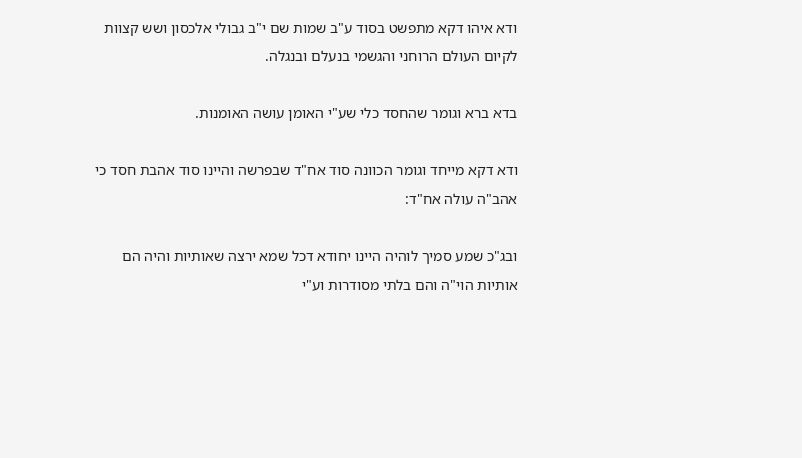ודא איהו דקא מתפשט בסוד ע"ב שמות שם י"ב גבולי אלכסון ושש קצוות לקיום העולם הרוחני והגשמי בנעלם ובנגלה.

בדא ברא וגומר שהחסד כלי שע"י האומן עושה האומנות.

ודא דקא מייחד וגומר הכוונה סוד אח"ד שבפרשה והיינו סוד אהבת חסד כי אהב"ה עולה אח"ד:

ובג"כ שמע סמיך לוהיה היינו יחודא דכל שמא ירצה שאותיות והיה הם אותיות הוי"ה והם בלתי מסודרות וע"י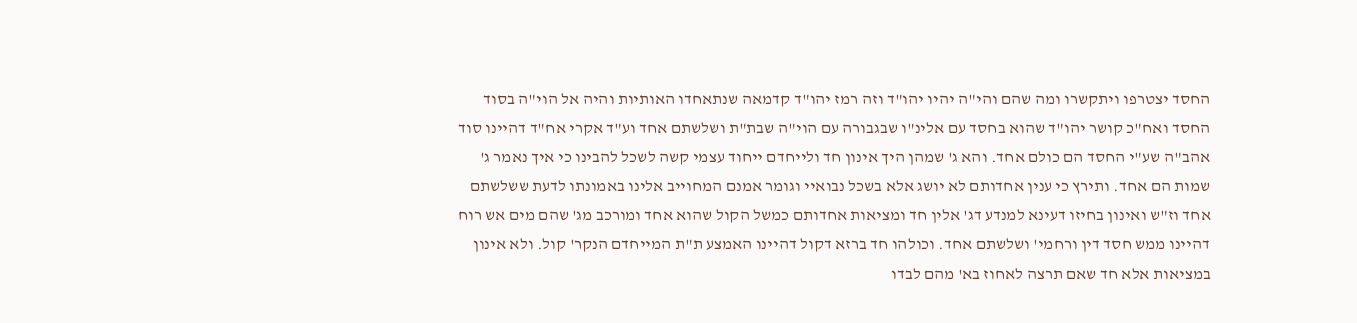החסד יצטרפו ויתקשרו ומה שהם והי"ה יהיו יהו"ד וזה רמז יהו"ד קדמאה שנתאחדו האותיות והיה אל הוי"ה בסוד החסד ואח"כ קושר יהו"ד שהוא בחסד עם אלינ"ו שבגבורה עם הוי"ה שבת"ת ושלשתם אחד וע"ד אקרי אח"ד דהיינו סוד אהב"ה שע"י החסד הם כולם אחד. והא ג' שמהן היך אינון חד ולייחדם ייחוד עצמי קשה לשכל להבינו כי איך נאמר ג' שמות הם אחד. ותירץ כי ענין אחדותם לא יושג אלא בשכל נבואיי וגומר אמנם המחוייב אלינו באמונתו לדעת ששלשתם אחד וז"ש ואינון בחיזו דעינא למנדע דג' אלין חד ומציאות אחדותם כמשל הקול שהוא אחד ומורכב מג' שהם מים אש רוח דהיינו ממש חסד דין ורחמי' ושלשתם אחד. וכולהו חד ברזא דקול דהיינו האמצע ת"ת המייחדם הנקר' קול. ולא אינון במציאות אלא חד שאם תרצה לאחוז בא' מהם לבדו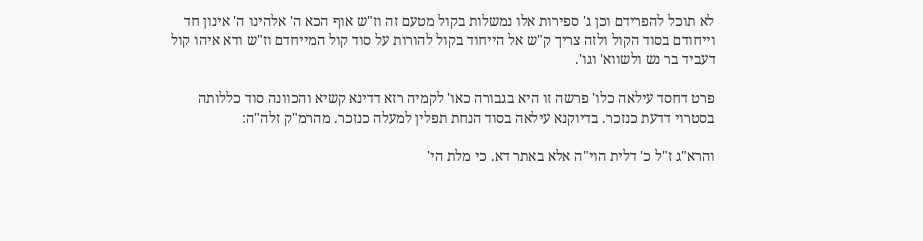לא תוכל להפרידם וכן ג' ספירות אלו נמשלות בקול מטעם זה וז"ש אוף הכא ה' אלהינו ה' אינון חד וייחודם בסוד הקול ולזה צריך ק"ש אל הייחוד בקול להורות על סוד קול המייחדם וז"ש ודא איהו קול דעביד בר נש ולשווא' וגו'.

פרט דחסד עילאה כלו' פרשה זו היא בגבורה כאו' לקמיה רזא דדינא קשיא והכוונה סוד כללותה בסטרוי דדעת כנזכר. בדיוקנא עילאה בסוד הנחת תפלין למעלה כנזכר. מהרמ"ק זלה"ה:

והרא"ג ז"ל כ' דלית הוי"ה אלא באתר דא. כי מלת הי'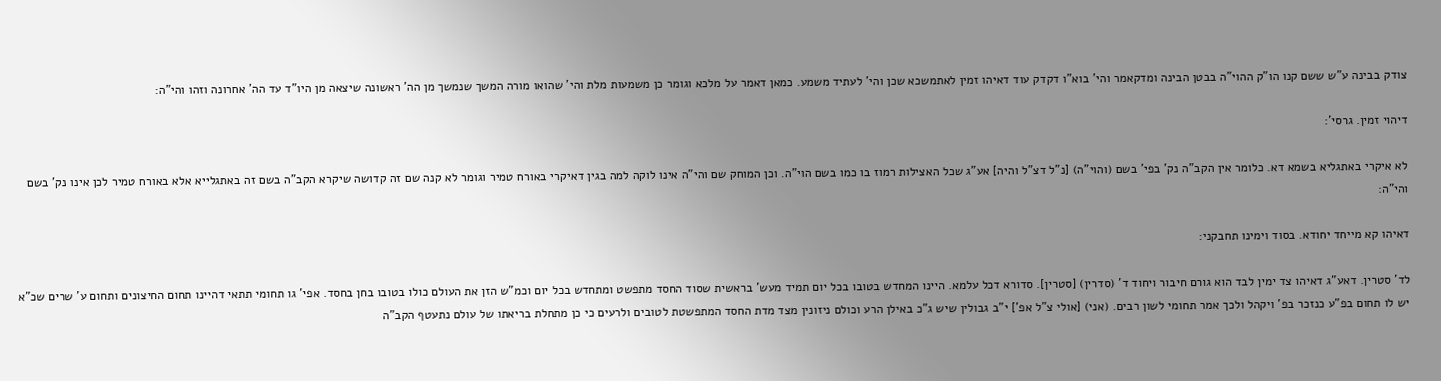צודק בבינה ע"ש ששם קנו הו"ק ההוי"ה בבטן הבינה ומדקאמר והי' בוא"ו דקדק עוד דאיהו זמין לאתמשכא שכן והי' לעתיד משמע. כמאן דאמר על מלכא וגומר כן משמעות מלת והי' שהואו מורה המשך שנמשך מן הה' ראשונה שיצאה מן היו"ד עד הה' אחרונה וזהו והי"ה:

דיהוי זמין. גרסי':

לא איקרי באתגליא בשמא דא. כלומר אין הקב"ה נק' בפי' בשם (והוי"ה) [נ"ל דצ"ל והיה] אע"ג שכל האצילות רמוז בו כמו בשם הוי"ה. וכן המוחק שם והי"ה אינו לוקה למה בגין דאיקרי באורח טמיר וגומר לא קנה שם זה קדושה שיקרא הקב"ה בשם זה באתגלייא אלא באורח טמיר לכן אינו נק' בשם והי"ה:

דאיהו קא מייחד יחודא. בסוד וימינו תחבקני:

לד' סטרין. דאע"ג דאיהו צד ימין לבד הוא גורם חיבור ויחוד ד' (סדרין) [סטרין]. סדורא דכל עלמא. היינו המחדש בטובו בכל יום תמיד מעש' בראשית שסוד החסד מתפשט ומתחדש בכל יום וכמ"ש הזן את העולם כולו בטובו בחן בחסד. אפי' גו תחומי תתאי דהיינו תחום החיצונים ותחום ע' שרים שכ"א יש לו תחום בפ"ע כנזכר בפ' ויקהל ולכך אמר תחומי לשון רבים. (אני) [אולי צ"ל אפ'] י"ב גבולין שיש ג"כ באילן הרע וכולם ניזונין מצד מדת החסד המתפשטת לטובים ולרעים כי כן מתחלת בריאתו של עולם נתעטף הקב"ה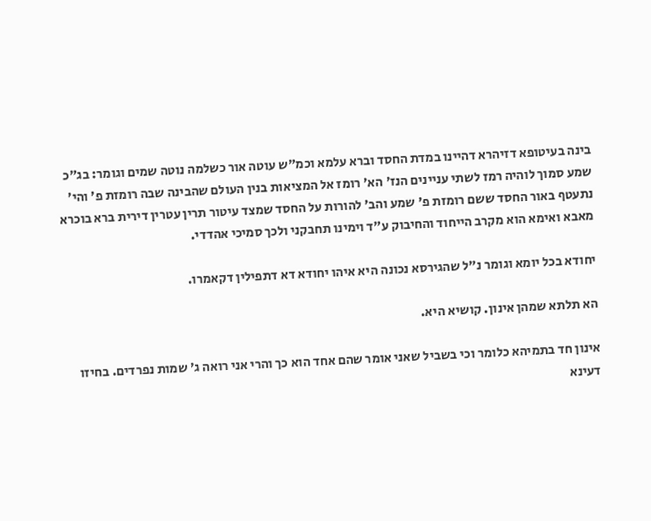בינה בעיטופא דזיהרא דהיינו במדת החסד וברא עלמא וכמ"ש עוטה אור כשלמה נוטה שמים וגומר: בג"כ שמע סמוך לוהיה רמז לשתי עניינים הנז' הא' רומז אל המציאות בנין העולם שהבינה שבה רומזת פ' והי' נתעטף באור החסד ששם רומזת פ' שמע והב' להורות על החסד שמצד עיטור תרין עטרין דירית ברא בוכרא מאבא ואימא הוא מקרב הייחוד והחיבוק ע"ד וימינו תחבקני ולכך סמיכי אהדדי.

יחודא בכל יומא וגומר נ"ל שהגירסא נכונה היא איהו יחודא דא דתפילין דקאמרו.

הא תלתא שמהן אינון. קושיא היא.

אינון חד בתמיהא כלומר וכי בשביל שאני אומר שהם אחד הוא כך והרי אני רואה ג' שמות נפרדים. בחיזו דעינא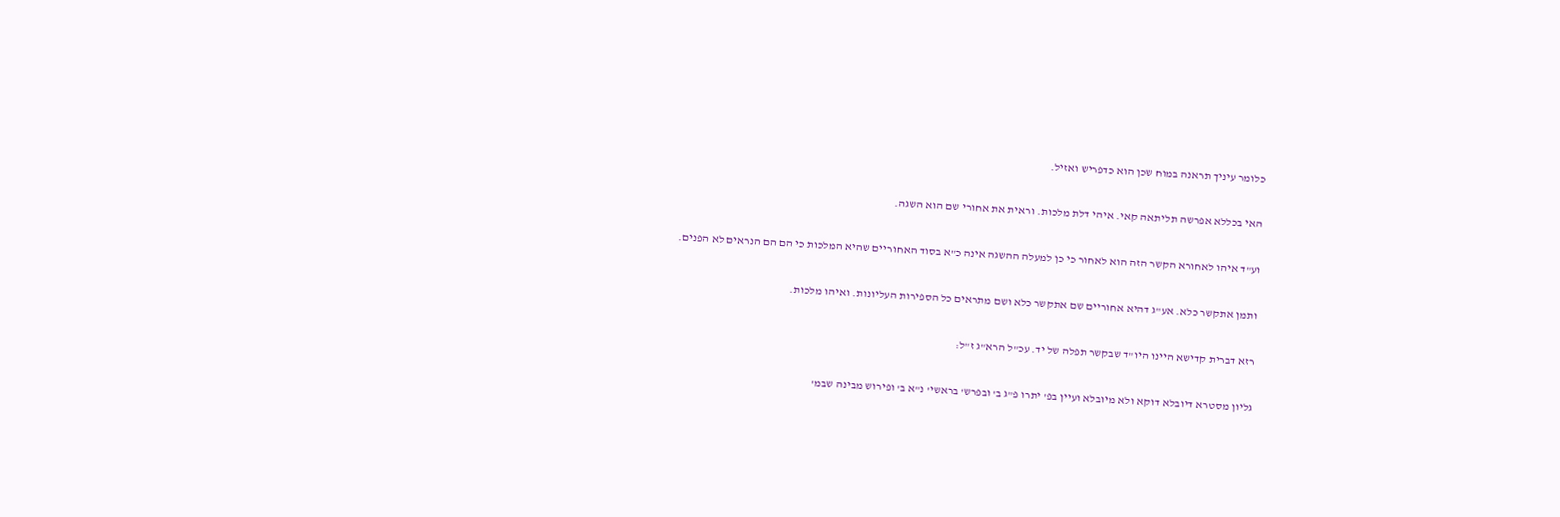כלומר עיניך תראנה במוח שכן הוא כדפריש ואזיל.

האי בכללא אפרשה תליתאה קאי. איהי דלת מלכות. וראית את אחורי שם הוא השגה.

וע"ד איהו לאחורא הקשר הזה הוא לאחור כי כן למעלה ההשגה אינה כ"א בסוד האחוריים שהיא המלכות כי הם הם הנראים לא הפנים.

ותמן אתקשר כלא. אע"ג דהיא אחוריים שם אתקשר כלא ושם מתראים כל הספירות העליונות. ואיהו מלכות.

רזא דברית קדישא היינו היו"ד שבקשר תפלה של יד. עכ"ל הרא"ג ז"ל:

גליון מסטרא דיובלא דוקא ולא מיובלא ועיין בפ' יתרו פ"ג ב' ובפרש' בראשי' נ"א ב' ופירוש מבינה שבמ'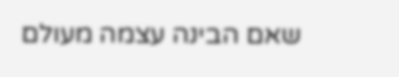שאם הבינה עצמה מעולם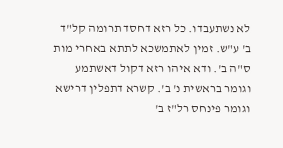לא נשתעבדו. כל רזא דחסד תרומה קל"ד ב' ע"ש. זמין לאתמשכא לתתא באחרי מות ס"ה ב'. ודא איהו רזא דקול דאשתמע וגומר בראשית נ' ב'. קשרא דתפלין דרישא וגומר פינחס רל"ז ב'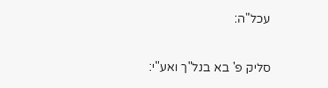עכל"ה:

סליק פ' בא בנל"ך ואע"י: